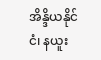အိန္ဒိယနိုင်ငံ၊ နယူး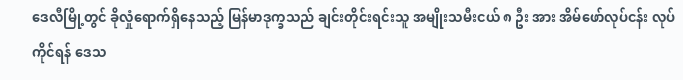ဒေလီမြို့တွင် ခိုလှုံရောက်ရှိနေသည့် မြန်မာဒုက္ခသည် ချင်းတိုင်းရင်းသူ အမျိုးသမီးငယ် ၈ ဦး အား အိမ်ဖော်လုပ်ငန်း လုပ်ကိုင်ရန် ဒေသ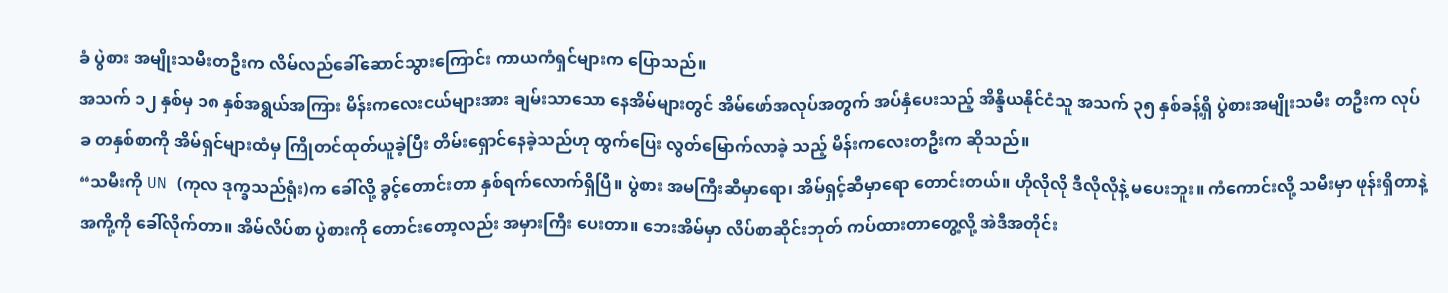ခံ ပွဲစား အမျိုးသမီးတဦးက လိမ်လည်ခေါ်ဆောင်သွားကြောင်း ကာယကံရှင်များက ပြောသည်။
အသက် ၁၂ နှစ်မှ ၁၈ နှစ်အရွယ်အကြား မိန်းကလေးငယ်များအား ချမ်းသာသော နေအိမ်များတွင် အိမ်ဖော်အလုပ်အတွက် အပ်နှံပေးသည့် အိန္ဒိယနိုင်ငံသူ အသက် ၃၅ နှစ်ခန့်ရှိ ပွဲစားအမျိုးသမီး တဦးက လုပ်ခ တနှစ်စာကို အိမ်ရှင်များထံမှ ကြိုတင်ထုတ်ယူခဲ့ပြီး တိမ်းရှောင်နေခဲ့သည်ဟု ထွက်ပြေး လွတ်မြောက်လာခဲ့ သည့် မိန်းကလေးတဦးက ဆိုသည်။
“သမီးကို UN (ကုလ ဒုက္ခသည်ရုံး)က ခေါ်လို့ ခွင့်တောင်းတာ နှစ်ရက်လောက်ရှိပြီ။ ပွဲစား အမကြီးဆီမှာရော၊ အိမ်ရှင့်ဆီမှာရော တောင်းတယ်။ ဟိုလိုလို ဒီလိုလိုနဲ့ မပေးဘူး။ ကံကောင်းလို့ သမီးမှာ ဖုန်းရှိတာနဲ့ အကို့ကို ခေါ်လိုက်တာ။ အိမ်လိပ်စာ ပွဲစားကို တောင်းတော့လည်း အမှားကြီး ပေးတာ။ ဘေးအိမ်မှာ လိပ်စာဆိုင်းဘုတ် ကပ်ထားတာတွေ့လို့ အဲဒီအတိုင်း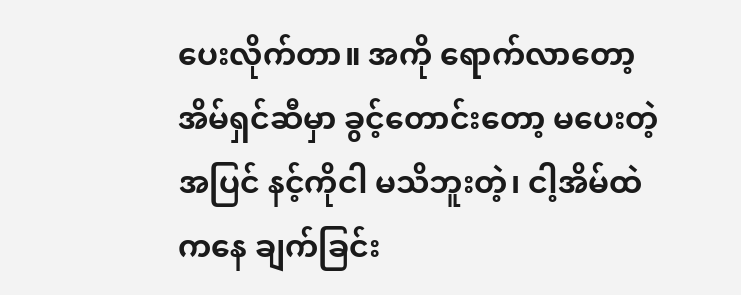ပေးလိုက်တာ။ အကို ရောက်လာတော့ အိမ်ရှင်ဆီမှာ ခွင့်တောင်းတော့ မပေးတဲ့အပြင် နင့်ကိုငါ မသိဘူးတဲ့၊ ငါ့အိမ်ထဲကနေ ချက်ခြင်း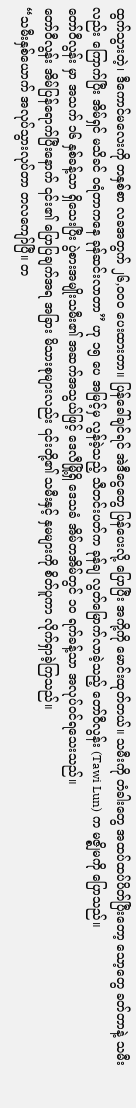ထွက်သွားတဲ့၊ ဒီကောင်မလေးကို တနှစ်စာ လခအတွက် ၂၆,၀၀၀ ပေးထားတာ။ ပြန်ခေါ်ချင်ရင် အဲဒီငွေတွေ ပြန်ပေးလို့ ပြောပြီး အကို့ကို မောင်းထုတ်တယ်။ သမီးကို တံခါးတွေ အထပ်ထပ်ပိတ်ပြီးတော့ သော့တွေ ခတ်တာနဲ့ သမီးလည်း ကြောက်ပြီး အိမ်ရှင် မသိခင် ဝရံတာကနေ ခုန်ဆင်းလာတာ” ဟု ၁၅ ပေ အမြင့်မှ လွန်ခဲ့သည့် သီတင်းပတ်က ခုန်ချ လွတ်မြောက်လာခဲ့သည့် တော်ဝီလွန်း (Tawi Lun) က မဇ္စျိမကို ပြောသည်။
တော်ဝီလွန်း မှာ အသက် ၁၆ နှစ်ခန့်သာ ရှိသေးပြီး ပွဲစားအမျိုးသမီး၏ အဆက်အသွယ်ဖြင့် ဒေလီမြို့ရှိ ဒေသခံ အိမ်တအိမ်တွင် ၁၀ ရက်ခန့်သာ အလုပ်ဝင်ရသေးသည်။
တော်ဝီလွန်း အိမ်ပြန်ရောက်ပြီးနောက် ၎င်း၏ ပြောပြချက်အရ အခြား မိသားစုများလည်း ၎င်းတို့၏ သမီးနှင့် နှမများကို စိတ်ပူကာ လိုက်ရှာခဲ့ကြသည်။
“သမီးနှစ်ယောက် အလုပ်သွားလုပ်တာ တလကျော်ပြီ။ တ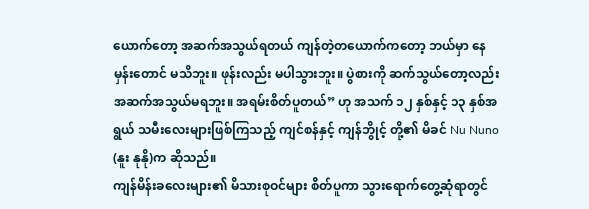ယောက်တော့ အဆက်အသွယ်ရတယ် ကျန်တဲ့တယောက်ကတော့ ဘယ်မှာ နေမှန်းတောင် မသိဘူး။ ဖုန်းလည်း မပါသွားဘူး။ ပွဲစားကို ဆက်သွယ်တော့လည်း အဆက်အသွယ်မရဘူး။ အရမ်းစိတ်ပူတယ်” ဟု အသက် ၁၂ နှစ်နှင့် ၁၃ နှစ်အရွယ် သမီးလေးများဖြစ်ကြသည့် ကျင်စန်နှင့် ကျန်ဘွိုင့် တို့၏ မိခင် Nu Nuno (နူး နုနို)က ဆိုသည်။
ကျန်မိန်းခလေးများ၏ မိသားစုဝင်များ စိတ်ပူကာ သွားရောက်တွေ့ဆုံရာတွင်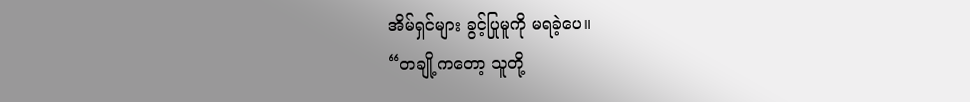အိမ်ရှင်များ ခွင့်ပြုမူကို မရခဲ့ပေ။
“တချို့ကတော့ သူတို့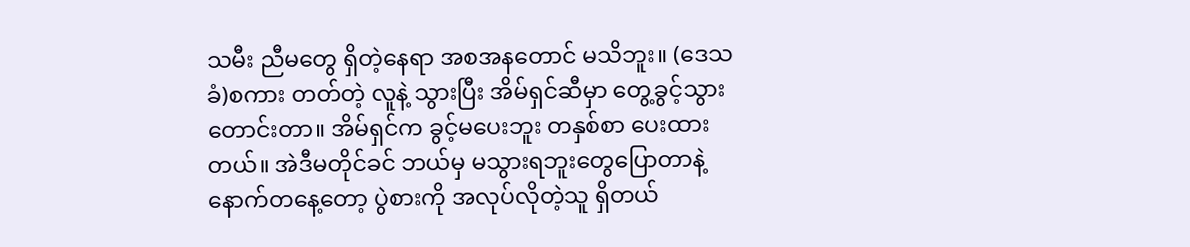သမီး ညီမတွေ ရှိတဲ့နေရာ အစအနတောင် မသိဘူး။ (ဒေသခံ)စကား တတ်တဲ့ လူနဲ့ သွားပြီး အိမ်ရှင်ဆီမှာ တွေ့ခွင့်သွားတောင်းတာ။ အိမ်ရှင်က ခွင့်မပေးဘူး တနှစ်စာ ပေးထားတယ်။ အဲဒီမတိုင်ခင် ဘယ်မှ မသွားရဘူးတွေပြောတာနဲ့ နောက်တနေ့တော့ ပွဲစားကို အလုပ်လိုတဲ့သူ ရှိတယ်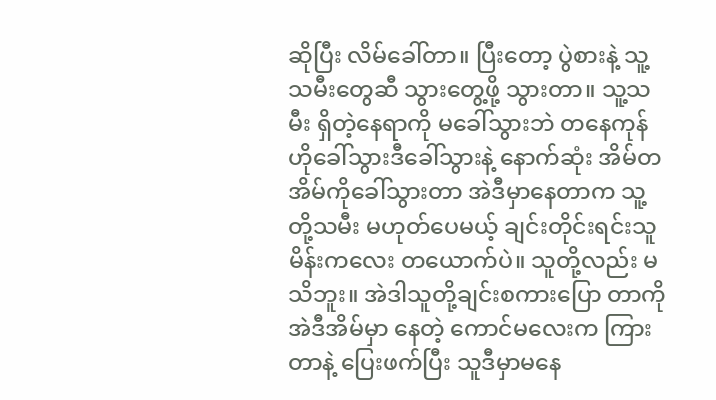ဆိုပြီး လိမ်ခေါ်တာ။ ပြီးတော့ ပွဲစားနဲ့ သူ့သမီးတွေဆီ သွားတွေ့ဖို့ သွားတာ။ သူ့သမီး ရှိတဲ့နေရာကို မခေါ်သွားဘဲ တနေကုန် ဟိုခေါ်သွားဒီခေါ်သွားနဲ့ နောက်ဆုံး အိမ်တအိမ်ကိုခေါ်သွားတာ အဲဒီမှာနေတာက သူ့တို့သမီး မဟုတ်ပေမယ့် ချင်းတိုင်းရင်းသူ မိန်းကလေး တယောက်ပဲ။ သူတို့လည်း မသိဘူး။ အဲဒါသူတို့ချင်းစကားပြော တာကို အဲဒီအိမ်မှာ နေတဲ့ ကောင်မလေးက ကြားတာနဲ့ ပြေးဖက်ပြီး သူဒီမှာမနေ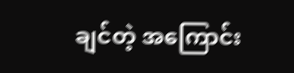ချင်တဲ့ အကြောင်း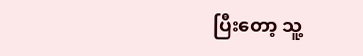ပြီးတော့ သူ့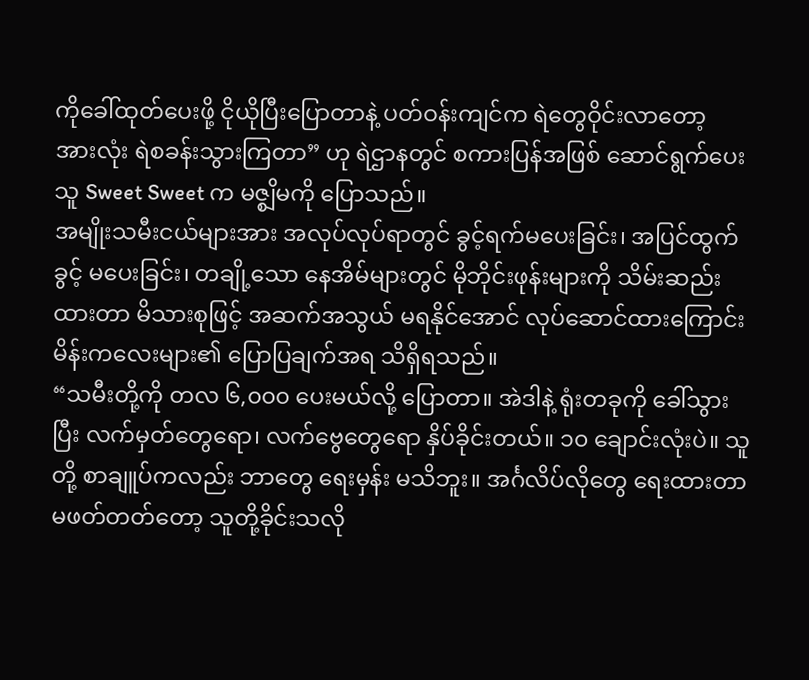ကိုခေါ်ထုတ်ပေးဖို့ ငိုယိုပြီးပြောတာနဲ့ ပတ်ဝန်းကျင်က ရဲတွေဝိုင်းလာတော့ အားလုံး ရဲစခန်းသွားကြတာ” ဟု ရဲဌာနတွင် စကားပြန်အဖြစ် ဆောင်ရွက်ပေးသူ Sweet Sweet က မဇ္စျိမကို ပြောသည်။
အမျိုးသမီးငယ်များအား အလုပ်လုပ်ရာတွင် ခွင့်ရက်မပေးခြင်း၊ အပြင်ထွက်ခွင့် မပေးခြင်း၊ တချို့သော နေအိမ်များတွင် မိုဘိုင်းဖုန်းများကို သိမ်းဆည်းထားတာ မိသားစုဖြင့် အဆက်အသွယ် မရနိုင်အောင် လုပ်ဆောင်ထားကြောင်း မိန်းကလေးများ၏ ပြောပြချက်အရ သိရှိရသည်။
“သမီးတို့ကို တလ ၆,၀၀၀ ပေးမယ်လို့ ပြောတာ။ အဲဒါနဲ့ ရုံးတခုကို ခေါ်သွားပြီး လက်မှတ်တွေရော၊ လက်ဗွေတွေရော နှိပ်ခိုင်းတယ်။ ၁၀ ချောင်းလုံးပဲ။ သူတို့ စာချူပ်ကလည်း ဘာတွေ ရေးမှန်း မသိဘူး။ အင်္ဂလိပ်လိုတွေ ရေးထားတာ မဖတ်တတ်တော့ သူတို့ခိုင်းသလို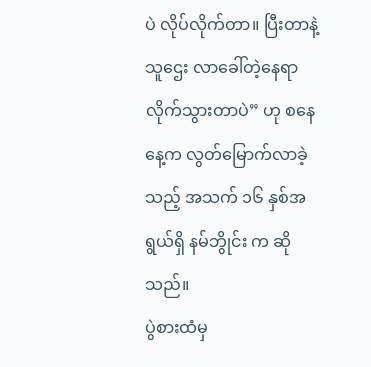ပဲ လိုပ်လိုက်တာ။ ပြီးတာနဲ့ သူဌေး လာခေါ်တဲ့နေရာ လိုက်သွားတာပဲ” ဟု စနေနေ့က လွတ်မြောက်လာခဲ့သည့် အသက် ၁၆ နှစ်အရွယ်ရှိ နမ်ဘွိုင်း က ဆိုသည်။
ပွဲစားထံမှ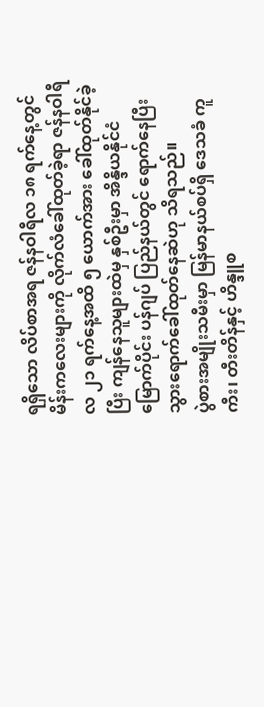ရရှိသော လိပ်စာအရ ဇန်နဝါရီလ ၁၈ ရက်နေ့တွင် မိန်းကလေးများကို လိုက်လံခေါ်ထုတ်ခဲ့ရာ ဇန်နဝါရီလ ၂၁ ရက်နေ့အထိ ၅ ယောက်အား ခေါ်ထုတ်နိုင်ခဲ့ပြီး ကျန်နေသူများထဲမှ နှစ်ဦးမှာ အိန္ဒိယနိုင်ငံ မြောက်ပိုင်း ပန်ဂျပ် ပြည်နယ်တွင် ရောက်နေပြီး သွားရောက်ခေါ်ထုတ်နေဆဲဟု သိရသည်။
ပွဲစားအမျိုးသမီးမှာ မြန်မာနယ်စပ်ရှိ ဒေသခံ ကူကီး၊ တီးတိန်နှင့် ဟိန္ဒူစ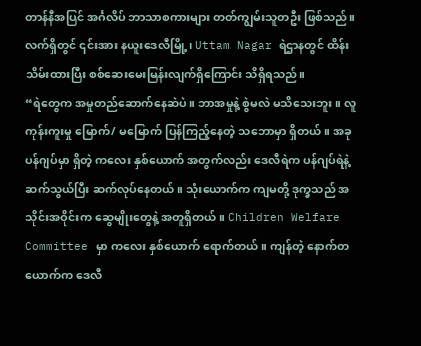တာန်နီအပြင် အင်္ဂလိပ် ဘာသာစကားများ တတ်ကျွမ်းသူတဦး ဖြစ်သည်။ လက်ရှိတွင် ၎င်းအား နယူးဒေလီမြို့၊ Uttam Nagar ရဲဌာနတွင် ထိန်းသိမ်းထားပြီး စစ်ဆေးမေးမြန်းလျက်ရှိကြောင်း သိရှိရသည်။
“ရဲတွေက အမှုတည်ဆောက်နေဆဲပဲ။ ဘာအမှုနဲ့ စွဲမလဲ မသိသေးဘူး။ လူကုန်းကူးမှု မြောက်/ မမြောက် ပြန်ကြည့်နေတဲ့ သဘောမှာ ရှိတယ်။ အခု ပန်ဂျပ်မှာ ရှိတဲ့ ကလေး နှစ်ယောက် အတွက်လည်း ဒေလီရဲက ပန်ဂျပ်ရဲနဲ့ ဆက်သွယ်ပြီး ဆက်လုပ်နေတယ်။ သုံးယောက်က ကျမတို့ ဒုက္ခသည် အသိုင်းအဝိုင်းက ဆွေမျိုးတွေနဲ့ အတူရှိတယ်။ Children Welfare Committee မှာ ကလေး နှစ်ယောက် ရောက်တယ်။ ကျန်တဲ့ နောက်တယောက်က ဒေလီ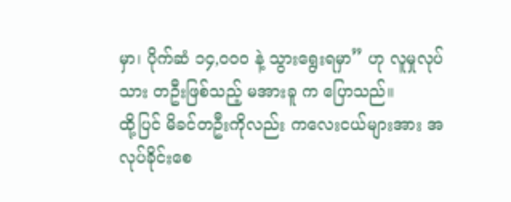မှာ၊ ပိုက်ဆံ ၁၄,၀၀၀ နဲ့ သွားရွေးရမှာ” ဟု လူမှုလုပ်သား တဦးဖြစ်သည့် မအားခူ က ပြောသည်။
ထို့ပြင် မိခင်တဦးကိုလည်း ကလေးငယ်များအား အလုပ်ခိုင်းစေ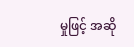မှုဖြင့် အဆို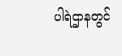ပါရဲဌာနတွင်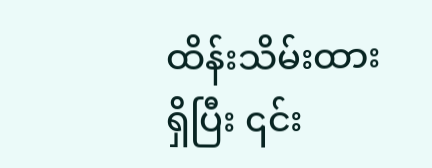ထိန်းသိမ်းထားရှိပြီး ၎င်း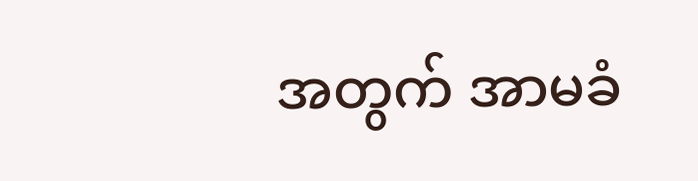အတွက် အာမခံ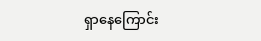ရှာနေကြောင်း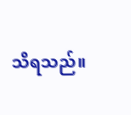သိရသည်။